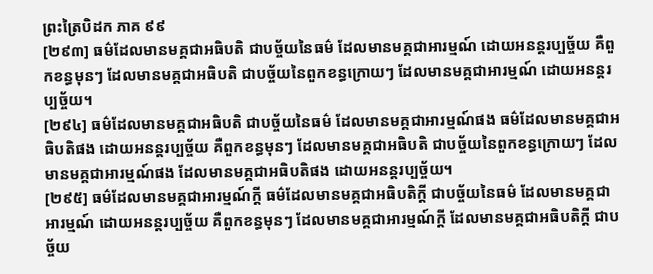ព្រះត្រៃបិដក ភាគ ៩៩
[២៩៣] ធម៌ដែលមានមគ្គជាអធិបតិ ជាបច្ច័យនៃធម៌ ដែលមានមគ្គជាអារម្មណ៍ ដោយអនន្តរប្បច្ច័យ គឺពួកខន្ធមុនៗ ដែលមានមគ្គជាអធិបតិ ជាបច្ច័យនៃពួកខន្ធក្រោយៗ ដែលមានមគ្គជាអារម្មណ៍ ដោយអនន្តរប្បច្ច័យ។
[២៩៤] ធម៌ដែលមានមគ្គជាអធិបតិ ជាបច្ច័យនៃធម៌ ដែលមានមគ្គជាអារម្មណ៍ផង ធម៌ដែលមានមគ្គជាអធិបតិផង ដោយអនន្តរប្បច្ច័យ គឺពួកខន្ធមុនៗ ដែលមានមគ្គជាអធិបតិ ជាបច្ច័យនៃពួកខន្ធក្រោយៗ ដែលមានមគ្គជាអារម្មណ៍ផង ដែលមានមគ្គជាអធិបតិផង ដោយអនន្តរប្បច្ច័យ។
[២៩៥] ធម៌ដែលមានមគ្គជាអារម្មណ៍ក្តី ធម៌ដែលមានមគ្គជាអធិបតិក្តី ជាបច្ច័យនៃធម៌ ដែលមានមគ្គជាអារម្មណ៍ ដោយអនន្តរប្បច្ច័យ គឺពួកខន្ធមុនៗ ដែលមានមគ្គជាអារម្មណ៍ក្តី ដែលមានមគ្គជាអធិបតិក្តី ជាបច្ច័យ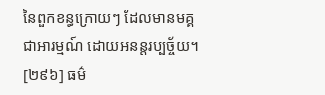នៃពួកខន្ធក្រោយៗ ដែលមានមគ្គជាអារម្មណ៍ ដោយអនន្តរប្បច្ច័យ។
[២៩៦] ធម៌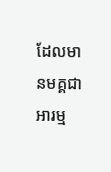ដែលមានមគ្គជាអារម្ម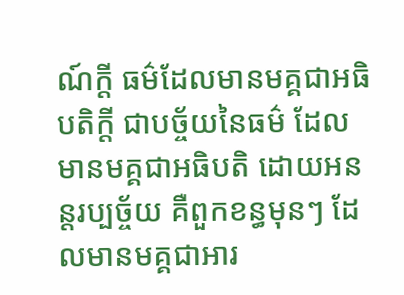ណ៍ក្តី ធម៌ដែលមានមគ្គជាអធិបតិក្តី ជាបច្ច័យនៃធម៌ ដែលមានមគ្គជាអធិបតិ ដោយអនន្តរប្បច្ច័យ គឺពួកខន្ធមុនៗ ដែលមានមគ្គជាអារ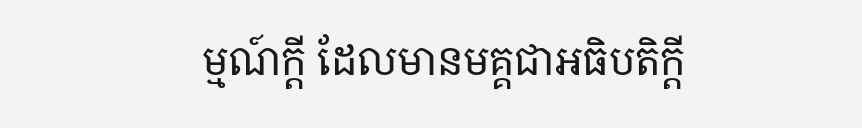ម្មណ៍ក្តី ដែលមានមគ្គជាអធិបតិក្តី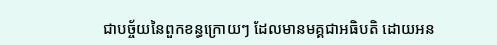ជាបច្ច័យនៃពួកខន្ធក្រោយៗ ដែលមានមគ្គជាអធិបតិ ដោយអន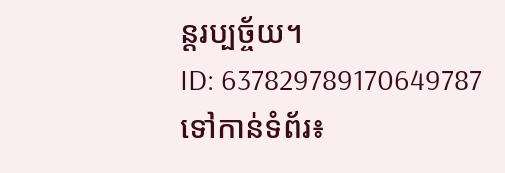ន្តរប្បច្ច័យ។
ID: 637829789170649787
ទៅកាន់ទំព័រ៖